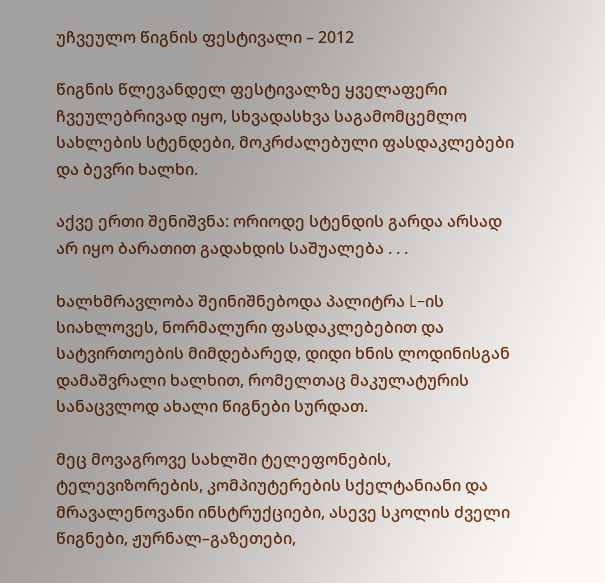უჩვეულო წიგნის ფესტივალი – 2012

წიგნის წლევანდელ ფესტივალზე ყველაფერი ჩვეულებრივად იყო, სხვადასხვა საგამომცემლო სახლების სტენდები, მოკრძალებული ფასდაკლებები და ბევრი ხალხი.

აქვე ერთი შენიშვნა: ორიოდე სტენდის გარდა არსად არ იყო ბარათით გადახდის საშუალება . . .

ხალხმრავლობა შეინიშნებოდა პალიტრა L–ის სიახლოვეს, ნორმალური ფასდაკლებებით და სატვირთოების მიმდებარედ, დიდი ხნის ლოდინისგან დამაშვრალი ხალხით, რომელთაც მაკულატურის სანაცვლოდ ახალი წიგნები სურდათ.

მეც მოვაგროვე სახლში ტელეფონების, ტელევიზორების, კომპიუტერების სქელტანიანი და მრავალენოვანი ინსტრუქციები, ასევე სკოლის ძველი წიგნები, ჟურნალ–გაზეთები,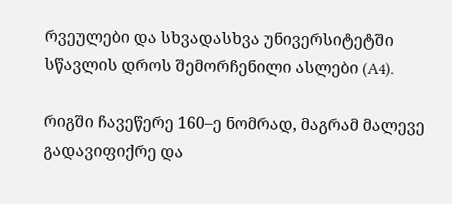რვეულები და სხვადასხვა უნივერსიტეტში სწავლის დროს შემორჩენილი ასლები (A4).

რიგში ჩავეწერე 160–ე ნომრად, მაგრამ მალევე გადავიფიქრე და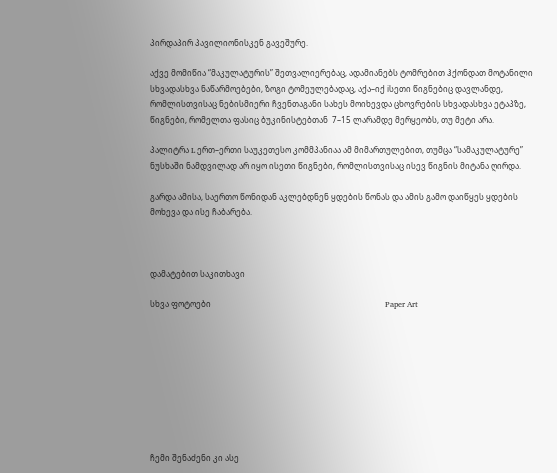პირდაპირ პავილიონისკენ გავეშურე.

აქვე მომიწია “მაკულატურის” შეთვალიერებაც, ადამიანებს ტომრებით ჰქონდათ მოტანილი სხვადასხვა ნაწარმოებები, ზოგი ტომეულებადაც, აქა–იქ iსეთი წიგნებიც დავლანდე, რომლისთვისაც ნებისმიერი ჩვენთაგანი სახეს მოიხევდა ცხოვრების სხვადასხვა ეტაპზე, წიგნები, რომელთა ფასიც ბუკინისტებთან  7–15 ლარამდე მერყეობს, თუ მეტი არა.

პალიტრა L ერთ–ერთი საუკეთესო კომმპანიაა ამ მიმართულებით, თუმცა “სამაკულატურე” ნუსხაში ნამდვილად არ იყო ისეთი წიგნები, რომლისთვისაც ისევ წიგნის მიტანა ღირდა.

გარდა ამისა, საერთო წონიდან აკლებდნენ ყდების წონას და ამის გამო დაიწყეს ყდების მოხევა და ისე ჩაბარება.



დამატებით საკითხავი

სხვა ფოტოები                                                                                       Paper Art









ჩემი შენაძენი კი ასე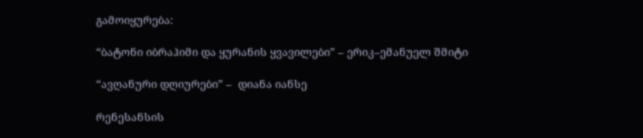გამოიყურება:

“ბატონი იბრაჰიმი და ყურანის ყვავილები” – ერიკ–ემანუელ შმიტი

“ავღანური დღიურები” –  დიანა იანსე

რენესანსის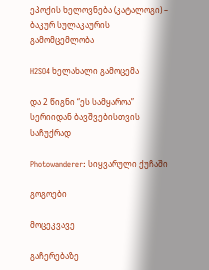ეპოქის ხელოვნება (კატალოგი) – ბაკურ სულაკაურის გამომცემლობა

H2SO4 ხელახალი გამოცემა

და 2 წიგნი “ეს სამყაროა” სერიიდან ბავშვებისთვის საჩუქრად

Photowanderer: სიყვარული ქუჩაში

გოგოები

მოცეკვავე

გაჩერებაზე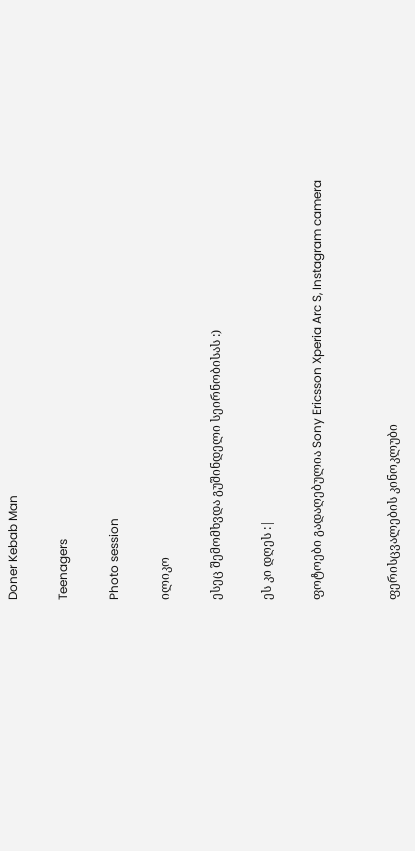Doner Kebab Man

Teenagers

Photo session

ილიკო

ესეც შემომხვდა გუშინდელი სეირნობისას :)

ეს კი დღეს :|

ფოტოები გადაღებულია Sony Ericsson Xperia Arc S, Instagram camera


ფერისცვალების კინოკლუბი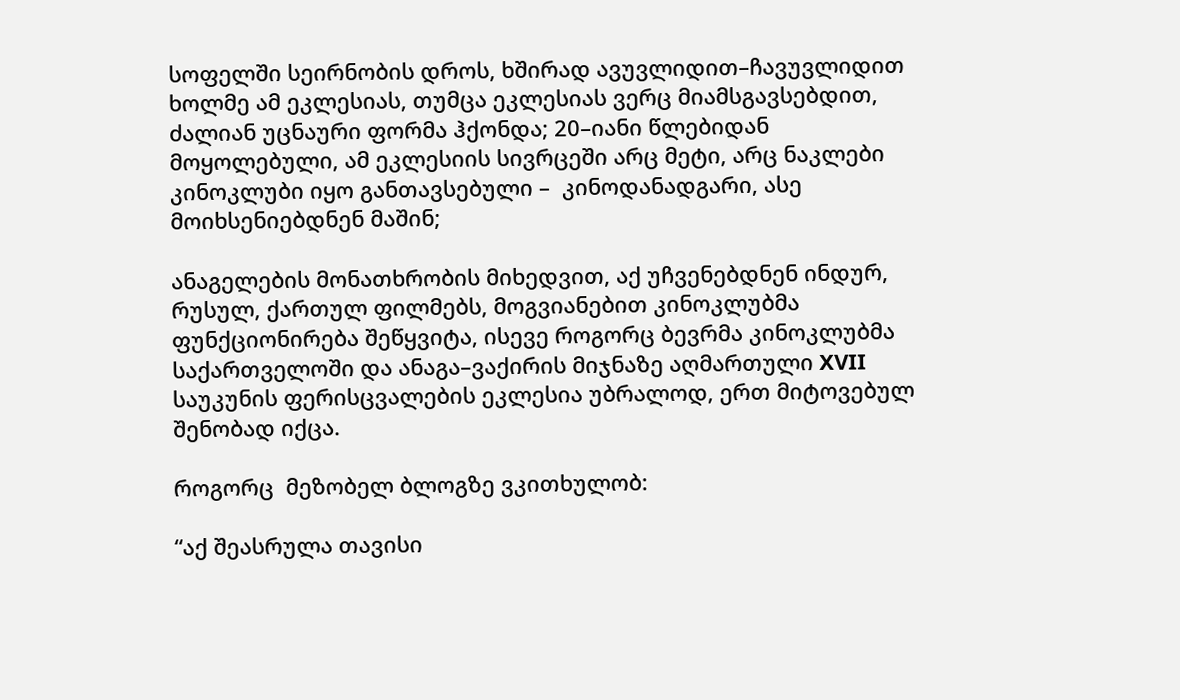სოფელში სეირნობის დროს, ხშირად ავუვლიდით–ჩავუვლიდით ხოლმე ამ ეკლესიას, თუმცა ეკლესიას ვერც მიამსგავსებდით, ძალიან უცნაური ფორმა ჰქონდა; 20–იანი წლებიდან მოყოლებული, ამ ეკლესიის სივრცეში არც მეტი, არც ნაკლები  კინოკლუბი იყო განთავსებული –  კინოდანადგარი, ასე მოიხსენიებდნენ მაშინ;

ანაგელების მონათხრობის მიხედვით, აქ უჩვენებდნენ ინდურ, რუსულ, ქართულ ფილმებს, მოგვიანებით კინოკლუბმა ფუნქციონირება შეწყვიტა, ისევე როგორც ბევრმა კინოკლუბმა საქართველოში და ანაგა–ვაქირის მიჯნაზე აღმართული XVII საუკუნის ფერისცვალების ეკლესია უბრალოდ, ერთ მიტოვებულ შენობად იქცა.

როგორც  მეზობელ ბლოგზე ვკითხულობ:

“აქ შეასრულა თავისი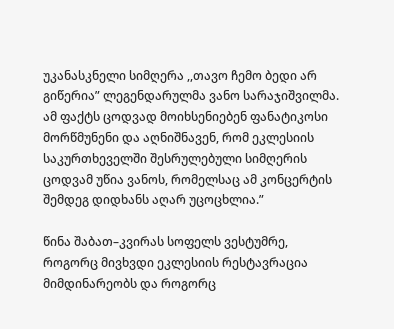უკანასკნელი სიმღერა ,,თავო ჩემო ბედი არ გიწერია” ლეგენდარულმა ვანო სარაჯიშვილმა. ამ ფაქტს ცოდვად მოიხსენიებენ ფანატიკოსი მორწმუნენი და აღნიშნავენ, რომ ეკლესიის საკურთხეველში შესრულებული სიმღერის ცოდვამ უწია ვანოს, რომელსაც ამ კონცერტის შემდეგ დიდხანს აღარ უცოცხლია.”

წინა შაბათ–კვირას სოფელს ვესტუმრე, როგორც მივხვდი ეკლესიის რესტავრაცია მიმდინარეობს და როგორც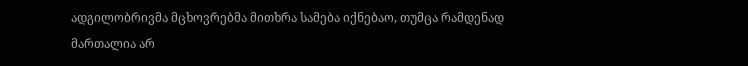ადგილობრივმა მცხოვრებმა მითხრა სამება იქნებაო, თუმცა რამდენად მართალია არ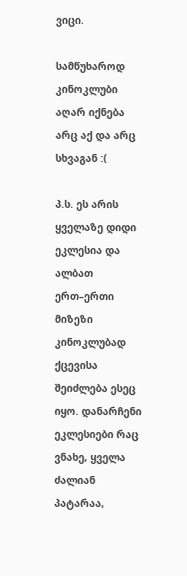ვიცი.

სამწუხაროდ კინოკლუბი აღარ იქნება არც აქ და არც სხვაგან :(

პ.ს. ეს არის ყველაზე დიდი ეკლესია და ალბათ ერთ–ერთი მიზეზი კინოკლუბად ქცევისა შეიძლება ესეც იყო. დანარჩენი ეკლესიები რაც ვნახე, ყველა ძალიან პატარაა,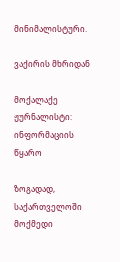მინიმალისტური.

ვაქირის მხრიდან

მოქალაქე ჟურნალისტი: ინფორმაციის წყარო

ზოგადად, საქართველოში მოქმედი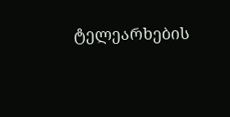ტელეარხების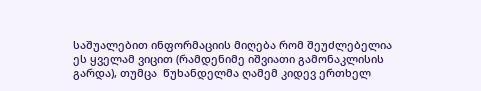საშუალებით ინფორმაციის მიღება რომ შეუძლებელია ეს ყველამ ვიცით (რამდენიმე იშვიათი გამონაკლისის გარდა), თუმცა  წუხანდელმა ღამემ კიდევ ერთხელ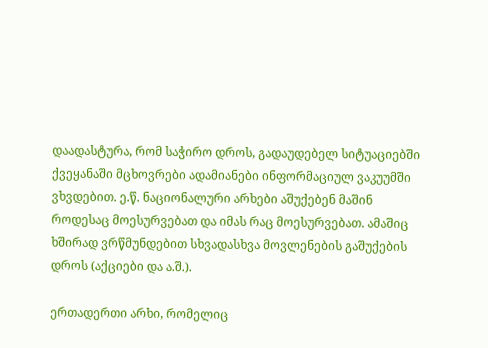დაადასტურა, რომ საჭირო დროს, გადაუდებელ სიტუაციებში ქვეყანაში მცხოვრები ადამიანები ინფორმაციულ ვაკუუმში ვხვდებით. ე.წ. ნაციონალური არხები აშუქებენ მაშინ როდესაც მოესურვებათ და იმას რაც მოესურვებათ. ამაშიც ხშირად ვრწმუნდებით სხვადასხვა მოვლენების გაშუქების დროს (აქციები და ა.შ.).

ერთადერთი არხი, რომელიც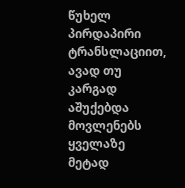წუხელ პირდაპირი ტრანსლაციით, ავად თუ კარგად აშუქებდა მოვლენებს ყველაზე მეტად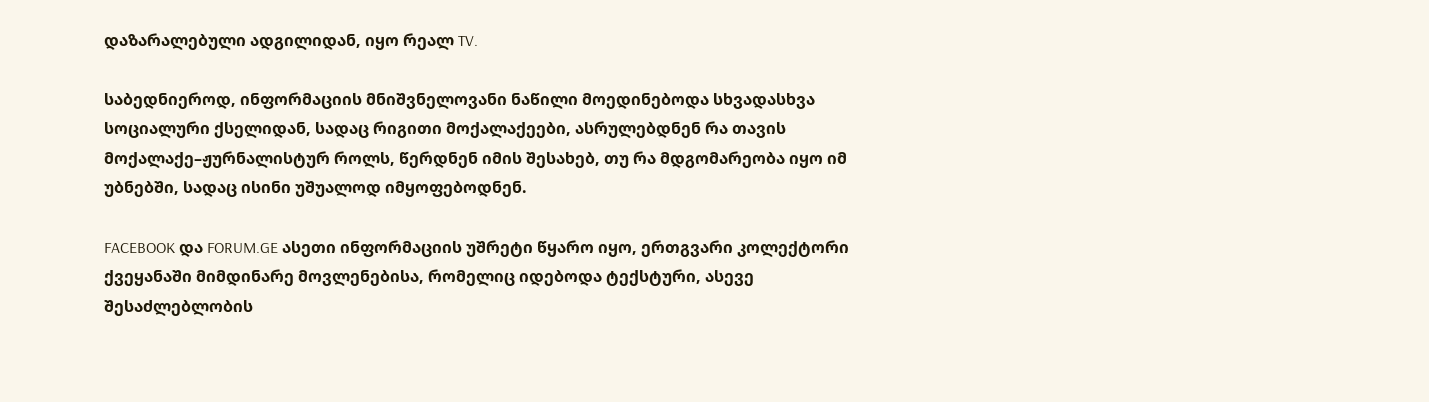დაზარალებული ადგილიდან, იყო რეალ TV.

საბედნიეროდ, ინფორმაციის მნიშვნელოვანი ნაწილი მოედინებოდა სხვადასხვა სოციალური ქსელიდან, სადაც რიგითი მოქალაქეები, ასრულებდნენ რა თავის მოქალაქე–ჟურნალისტურ როლს, წერდნენ იმის შესახებ, თუ რა მდგომარეობა იყო იმ უბნებში, სადაც ისინი უშუალოდ იმყოფებოდნენ.

FACEBOOK და FORUM.GE ასეთი ინფორმაციის უშრეტი წყარო იყო, ერთგვარი კოლექტორი ქვეყანაში მიმდინარე მოვლენებისა, რომელიც იდებოდა ტექსტური, ასევე შესაძლებლობის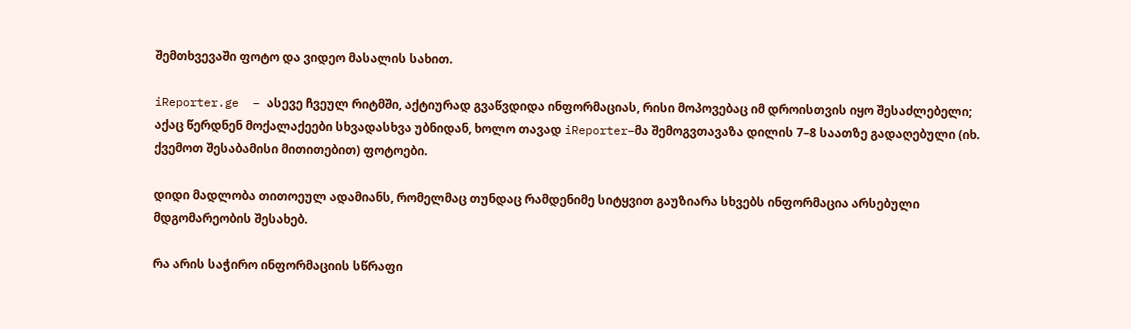შემთხვევაში ფოტო და ვიდეო მასალის სახით.

iReporter.ge  – ასევე ჩვეულ რიტმში, აქტიურად გვაწვდიდა ინფორმაციას, რისი მოპოვებაც იმ დროისთვის იყო შესაძლებელი; აქაც წერდნენ მოქალაქეები სხვადასხვა უბნიდან, ხოლო თავად iReporter–მა შემოგვთავაზა დილის 7–8 საათზე გადაღებული (იხ. ქვემოთ შესაბამისი მითითებით) ფოტოები.

დიდი მადლობა თითოეულ ადამიანს, რომელმაც თუნდაც რამდენიმე სიტყვით გაუზიარა სხვებს ინფორმაცია არსებული მდგომარეობის შესახებ.

რა არის საჭირო ინფორმაციის სწრაფი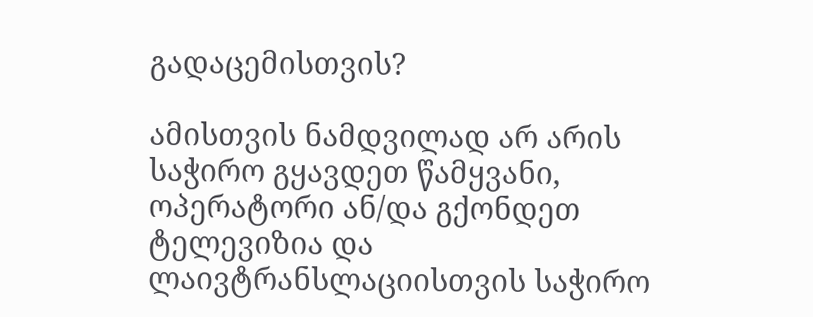გადაცემისთვის?

ამისთვის ნამდვილად არ არის საჭირო გყავდეთ წამყვანი, ოპერატორი ან/და გქონდეთ ტელევიზია და ლაივტრანსლაციისთვის საჭირო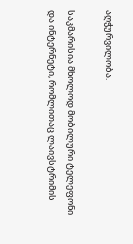აღჭურვილობა.

საკმარისია მხოლოდ მობილური ტელეფონი და ინტერნეტი, რომლითაც ლაივსტრიმის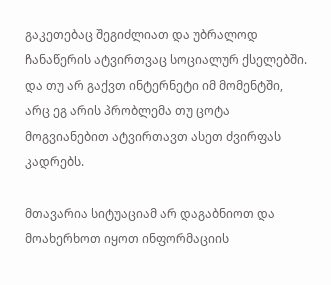გაკეთებაც შეგიძლიათ და უბრალოდ ჩანაწერის ატვირთვაც სოციალურ ქსელებში. და თუ არ გაქვთ ინტერნეტი იმ მომენტში, არც ეგ არის პრობლემა თუ ცოტა მოგვიანებით ატვირთავთ ასეთ ძვირფას კადრებს.

მთავარია სიტუაციამ არ დაგაბნიოთ და მოახერხოთ იყოთ ინფორმაციის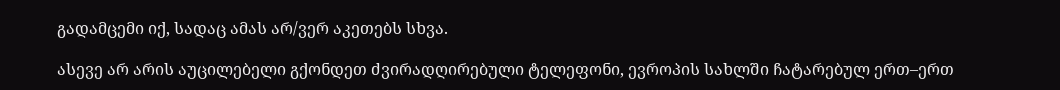გადამცემი იქ, სადაც ამას არ/ვერ აკეთებს სხვა.

ასევე არ არის აუცილებელი გქონდეთ ძვირადღირებული ტელეფონი, ევროპის სახლში ჩატარებულ ერთ–ერთ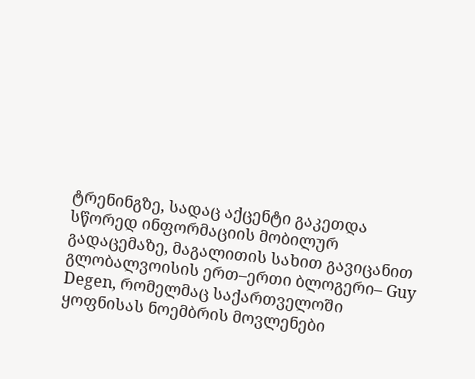ტრენინგზე, სადაც აქცენტი გაკეთდა სწორედ ინფორმაციის მობილურ გადაცემაზე, მაგალითის სახით გავიცანით გლობალვოისის ერთ–ერთი ბლოგერი– Guy Degen, რომელმაც საქართველოში ყოფნისას ნოემბრის მოვლენები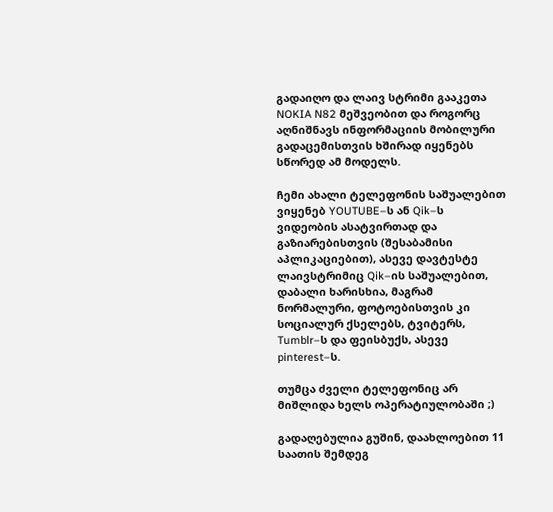გადაიღო და ლაივ სტრიმი გააკეთა NOKIA N82 მეშვეობით და როგორც აღნიშნავს ინფორმაციის მობილური გადაცემისთვის ხშირად იყენებს სწორედ ამ მოდელს.

ჩემი ახალი ტელეფონის საშუალებით ვიყენებ YOUTUBE–ს ან Qik–ს ვიდეობის ასატვირთად და გაზიარებისთვის (შესაბამისი აპლიკაციებით), ასევე დავტესტე ლაივსტრიმიც Qik–ის საშუალებით, დაბალი ხარისხია, მაგრამ ნორმალური, ფოტოებისთვის კი სოციალურ ქსელებს, ტვიტერს, Tumblr–ს და ფეისბუქს, ასევე pinterest–ს.

თუმცა ძველი ტელეფონიც არ მიშლიდა ხელს ოპერატიულობაში ;)

გადაღებულია გუშინ, დაახლოებით 11 საათის შემდეგ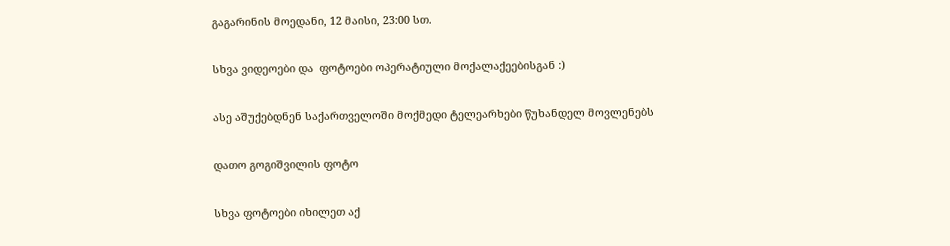გაგარინის მოედანი, 12 მაისი, 23:00 სთ.

სხვა ვიდეოები და  ფოტოები ოპერატიული მოქალაქეებისგან :)

ასე აშუქებდნენ საქართველოში მოქმედი ტელეარხები წუხანდელ მოვლენებს

დათო გოგიშვილის ფოტო

სხვა ფოტოები იხილეთ აქ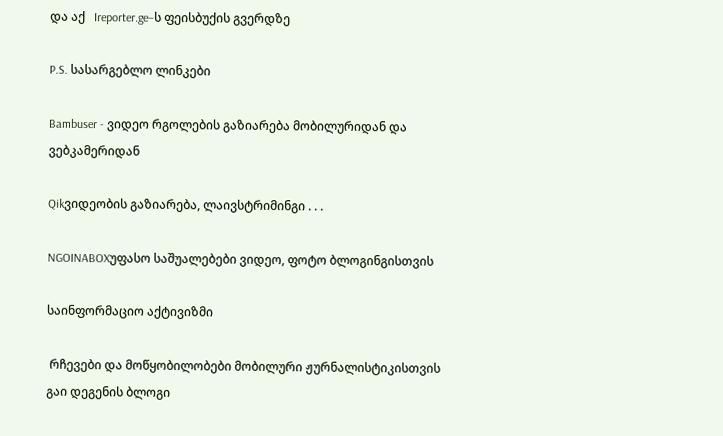და აქ   Ireporter.ge–ს ფეისბუქის გვერდზე

P.S. სასარგებლო ლინკები

Bambuser - ვიდეო რგოლების გაზიარება მობილურიდან და ვებკამერიდან

Qikვიდეობის გაზიარება, ლაივსტრიმინგი . . .

NGOINABOXუფასო საშუალებები ვიდეო, ფოტო ბლოგინგისთვის

საინფორმაციო აქტივიზმი

 რჩევები და მოწყობილობები მობილური ჟურნალისტიკისთვის გაი დეგენის ბლოგი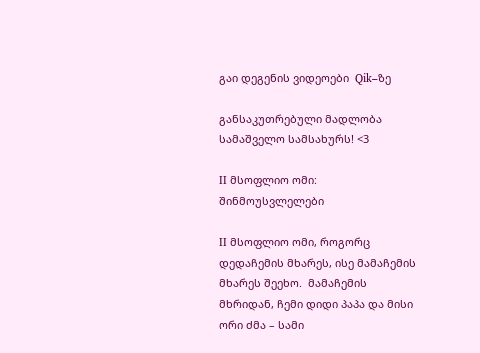გაი დეგენის ვიდეოები  Qik–ზე

განსაკუთრებული მადლობა სამაშველო სამსახურს! <3

II მსოფლიო ომი: შინმოუსვლელები

II მსოფლიო ომი, როგორც დედაჩემის მხარეს, ისე მამაჩემის მხარეს შეეხო.  მამაჩემის მხრიდან, ჩემი დიდი პაპა და მისი ორი ძმა – სამი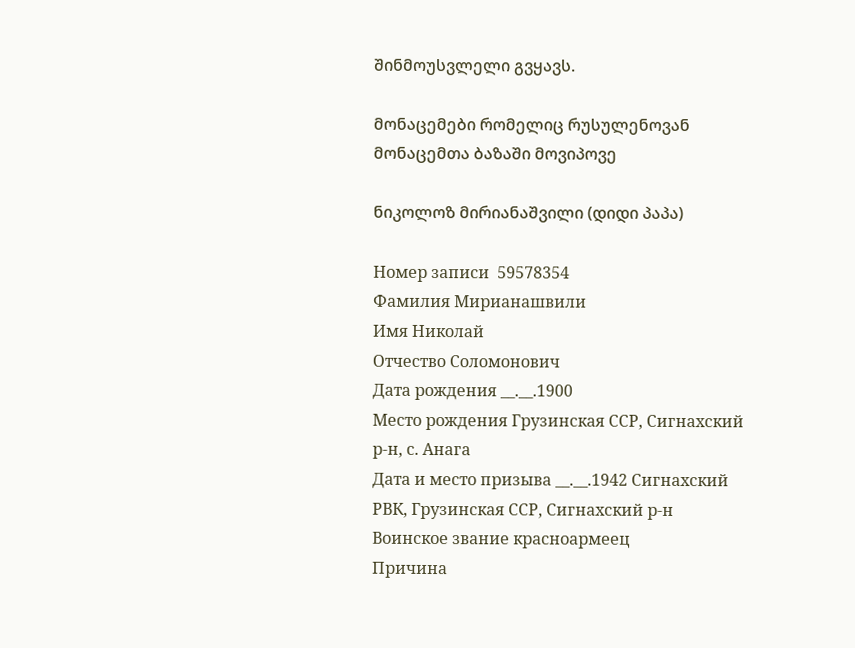შინმოუსვლელი გვყავს.

მონაცემები რომელიც რუსულენოვან მონაცემთა ბაზაში მოვიპოვე

ნიკოლოზ მირიანაშვილი (დიდი პაპა)

Номер записи  59578354
Фамилия Мирианашвили
Имя Николай
Отчество Соломонович
Дата рождения __.__.1900
Место рождения Грузинская ССР, Сигнахский р-н, с. Анага
Дата и место призыва __.__.1942 Сигнахский РВК, Грузинская ССР, Сигнахский р-н
Воинское звание красноармеец
Причина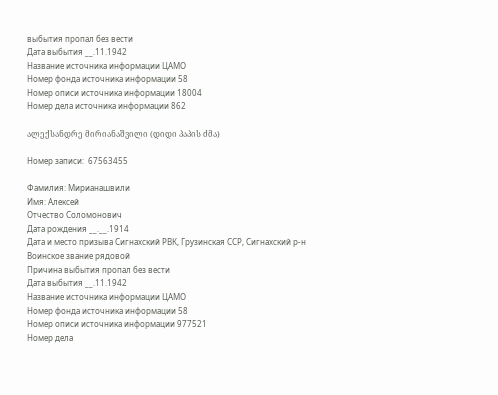выбытия пропал без вести
Дата выбытия __.11.1942
Название источника информации ЦАМО
Номер фонда источника информации 58
Номер описи источника информации 18004
Номер дела источника информации 862

ალექსანდრე მირიანაშვილი (დიდი პაპის ძმა)

Номер записи:  67563455

Фамилия: Мирианашвили
Имя: Алексей
Отчество Соломонович
Дата рождения __.__.1914
Дата и место призыва Сигнахский РВК, Грузинская ССР, Сигнахский р-н
Воинское звание рядовой
Причина выбытия пропал без вести
Дата выбытия __.11.1942
Название источника информации ЦАМО
Номер фонда источника информации 58
Номер описи источника информации 977521
Номер дела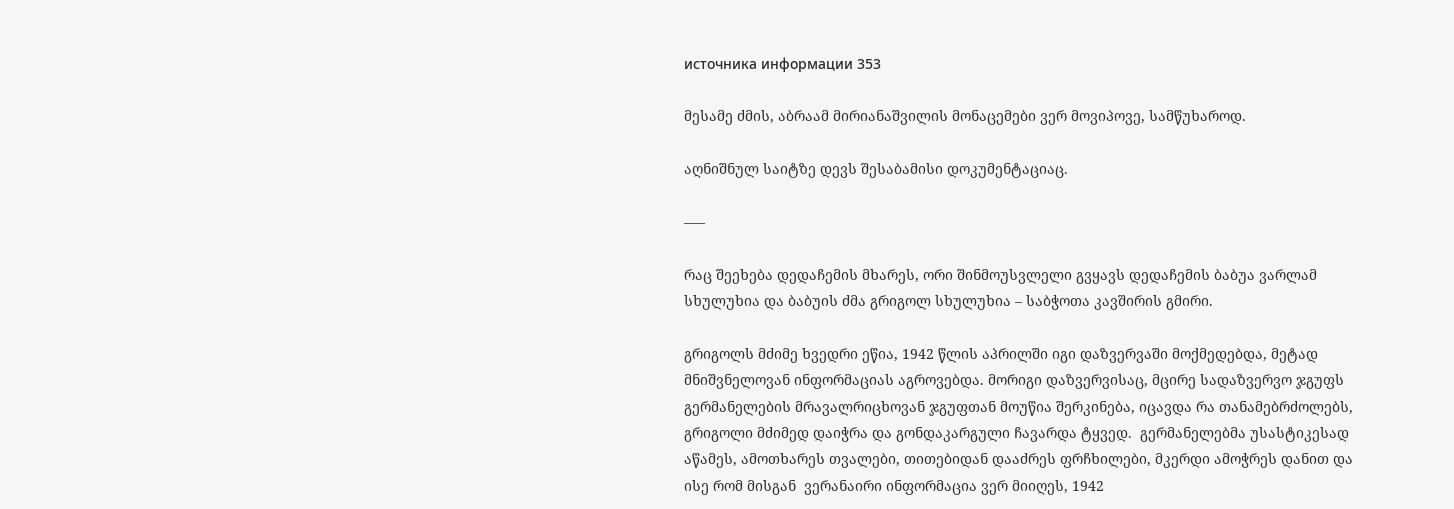источника информации 353

მესამე ძმის, აბრაამ მირიანაშვილის მონაცემები ვერ მოვიპოვე, სამწუხაროდ.

აღნიშნულ საიტზე დევს შესაბამისი დოკუმენტაციაც.

–––

რაც შეეხება დედაჩემის მხარეს, ორი შინმოუსვლელი გვყავს დედაჩემის ბაბუა ვარლამ სხულუხია და ბაბუის ძმა გრიგოლ სხულუხია – საბჭოთა კავშირის გმირი.

გრიგოლს მძიმე ხვედრი ეწია, 1942 წლის აპრილში იგი დაზვერვაში მოქმედებდა, მეტად მნიშვნელოვან ინფორმაციას აგროვებდა. მორიგი დაზვერვისაც, მცირე სადაზვერვო ჯგუფს გერმანელების მრავალრიცხოვან ჯგუფთან მოუწია შერკინება, იცავდა რა თანამებრძოლებს, გრიგოლი მძიმედ დაიჭრა და გონდაკარგული ჩავარდა ტყვედ.  გერმანელებმა უსასტიკესად აწამეს, ამოთხარეს თვალები, თითებიდან დააძრეს ფრჩხილები, მკერდი ამოჭრეს დანით და ისე რომ მისგან  ვერანაირი ინფორმაცია ვერ მიიღეს, 1942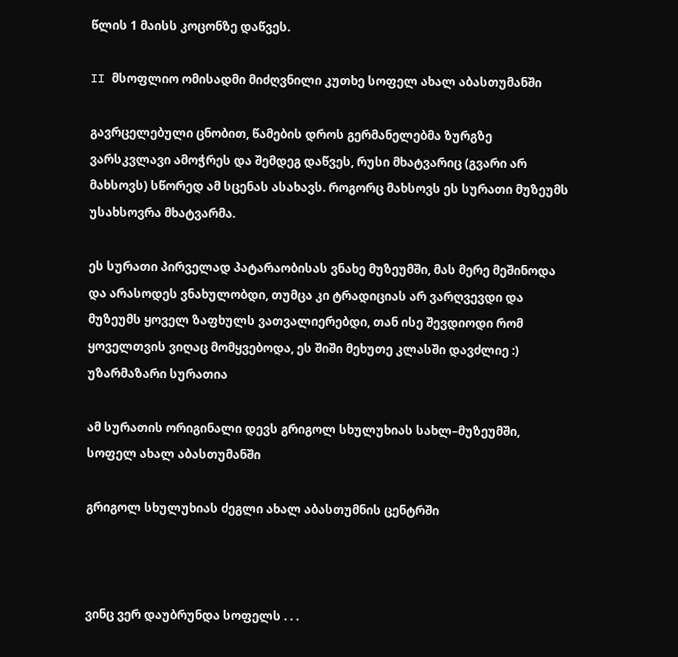წლის 1 მაისს კოცონზე დაწვეს.

II მსოფლიო ომისადმი მიძღვნილი კუთხე სოფელ ახალ აბასთუმანში

გავრცელებული ცნობით, წამების დროს გერმანელებმა ზურგზე ვარსკვლავი ამოჭრეს და შემდეგ დაწვეს, რუსი მხატვარიც (გვარი არ მახსოვს) სწორედ ამ სცენას ასახავს. როგორც მახსოვს ეს სურათი მუზეუმს უსახსოვრა მხატვარმა.

ეს სურათი პირველად პატარაობისას ვნახე მუზეუმში, მას მერე მეშინოდა და არასოდეს ვნახულობდი, თუმცა კი ტრადიციას არ ვარღვევდი და მუზეუმს ყოველ ზაფხულს ვათვალიერებდი, თან ისე შევდიოდი რომ ყოველთვის ვიღაც მომყვებოდა, ეს შიში მეხუთე კლასში დავძლიე :) უზარმაზარი სურათია

ამ სურათის ორიგინალი დევს გრიგოლ სხულუხიას სახლ–მუზეუმში, სოფელ ახალ აბასთუმანში

გრიგოლ სხულუხიას ძეგლი ახალ აბასთუმნის ცენტრში



ვინც ვერ დაუბრუნდა სოფელს . . .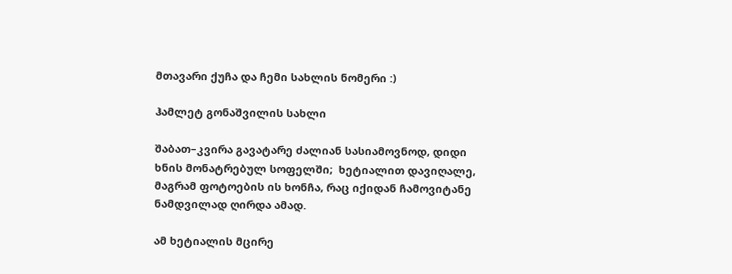მთავარი ქუჩა და ჩემი სახლის ნომერი :)

ჰამლეტ გონაშვილის სახლი

შაბათ–კვირა გავატარე ძალიან სასიამოვნოდ, დიდი ხნის მონატრებულ სოფელში;  ხეტიალით დავიღალე, მაგრამ ფოტოების ის ხონჩა, რაც იქიდან ჩამოვიტანე ნამდვილად ღირდა ამად.

ამ ხეტიალის მცირე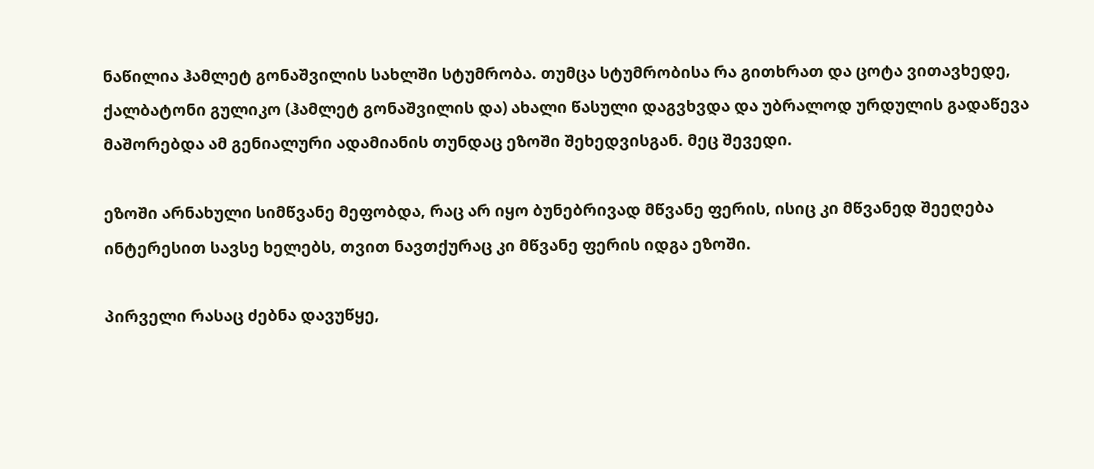ნაწილია ჰამლეტ გონაშვილის სახლში სტუმრობა. თუმცა სტუმრობისა რა გითხრათ და ცოტა ვითავხედე, ქალბატონი გულიკო (ჰამლეტ გონაშვილის და) ახალი წასული დაგვხვდა და უბრალოდ ურდულის გადაწევა მაშორებდა ამ გენიალური ადამიანის თუნდაც ეზოში შეხედვისგან. მეც შევედი.

ეზოში არნახული სიმწვანე მეფობდა, რაც არ იყო ბუნებრივად მწვანე ფერის, ისიც კი მწვანედ შეეღება ინტერესით სავსე ხელებს, თვით ნავთქურაც კი მწვანე ფერის იდგა ეზოში.

პირველი რასაც ძებნა დავუწყე,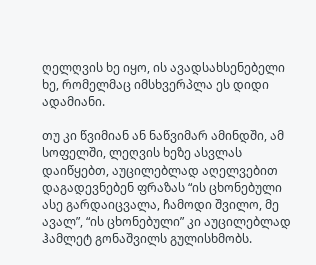ღელღვის ხე იყო, ის ავადსახსენებელი ხე, რომელმაც იმსხვერპლა ეს დიდი ადამიანი.

თუ კი წვიმიან ან ნაწვიმარ ამინდში, ამ სოფელში, ლეღვის ხეზე ასვლას დაიწყებთ, აუცილებლად აღელვებით დაგადევნებენ ფრაზას “ის ცხონებული ასე გარდაიცვალა, ჩამოდი შვილო, მე ავალ”, “ის ცხონებული” კი აუცილებლად ჰამლეტ გონაშვილს გულისხმობს.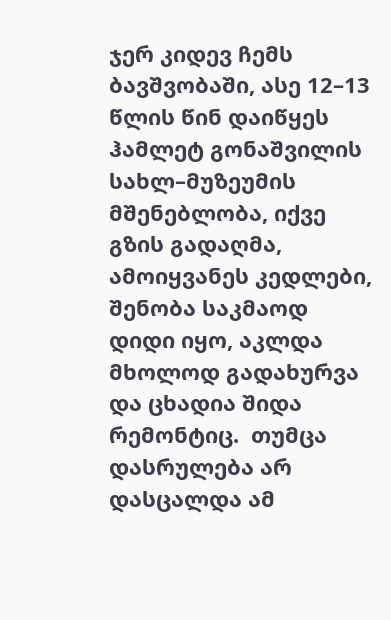ჯერ კიდევ ჩემს ბავშვობაში, ასე 12–13 წლის წინ დაიწყეს ჰამლეტ გონაშვილის სახლ–მუზეუმის მშენებლობა, იქვე გზის გადაღმა, ამოიყვანეს კედლები, შენობა საკმაოდ დიდი იყო, აკლდა მხოლოდ გადახურვა და ცხადია შიდა რემონტიც.  თუმცა დასრულება არ დასცალდა ამ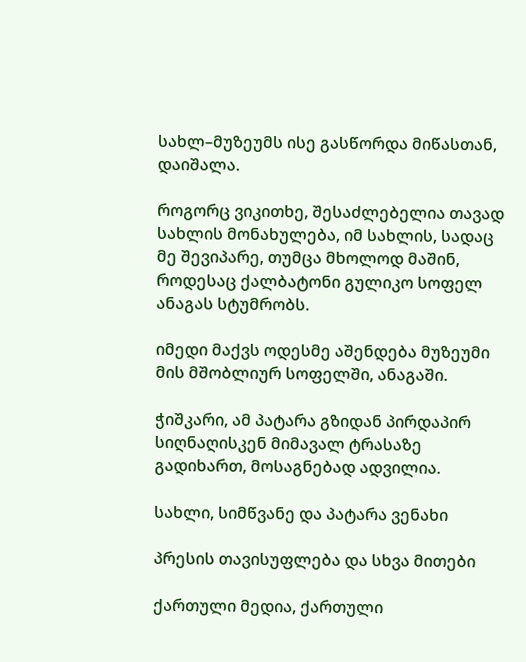სახლ–მუზეუმს ისე გასწორდა მიწასთან, დაიშალა.

როგორც ვიკითხე, შესაძლებელია თავად სახლის მონახულება, იმ სახლის, სადაც მე შევიპარე, თუმცა მხოლოდ მაშინ, როდესაც ქალბატონი გულიკო სოფელ ანაგას სტუმრობს.

იმედი მაქვს ოდესმე აშენდება მუზეუმი მის მშობლიურ სოფელში, ანაგაში.

ჭიშკარი, ამ პატარა გზიდან პირდაპირ სიღნაღისკენ მიმავალ ტრასაზე გადიხართ, მოსაგნებად ადვილია.

სახლი, სიმწვანე და პატარა ვენახი

პრესის თავისუფლება და სხვა მითები

ქართული მედია, ქართული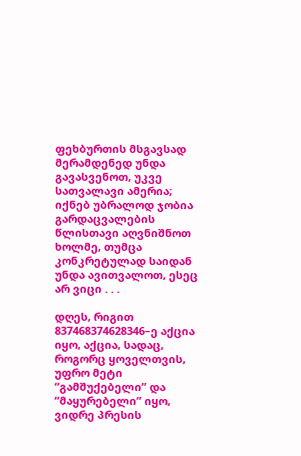ფეხბურთის მსგავსად მერამდენედ უნდა გავასვენოთ, უკვე სათვალავი ამერია; იქნებ უბრალოდ ჯობია გარდაცვალების წლისთავი აღვნიშნოთ ხოლმე, თუმცა კონკრეტულად საიდან უნდა ავითვალოთ, ესეც არ ვიცი . . .

დღეს, რიგით 837468374628346–ე აქცია იყო, აქცია, სადაც, როგორც ყოველთვის, უფრო მეტი “გამშუქებელი” და “მაყურებელი” იყო, ვიდრე პრესის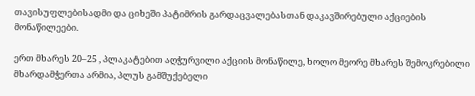თავისუფლებისადმი და ციხეში პატიმრის გარდაცვალებასთან დაკავშირებული აქციების მონაწილეები.

ერთ მხარეს 20–25 , პლაკატებით აღჭურვილი აქციის მონაწილე, ხოლო მეორე მხარეს შემოკრებილი მხარდამჭერთა არმია, პლუს გამშუქებელი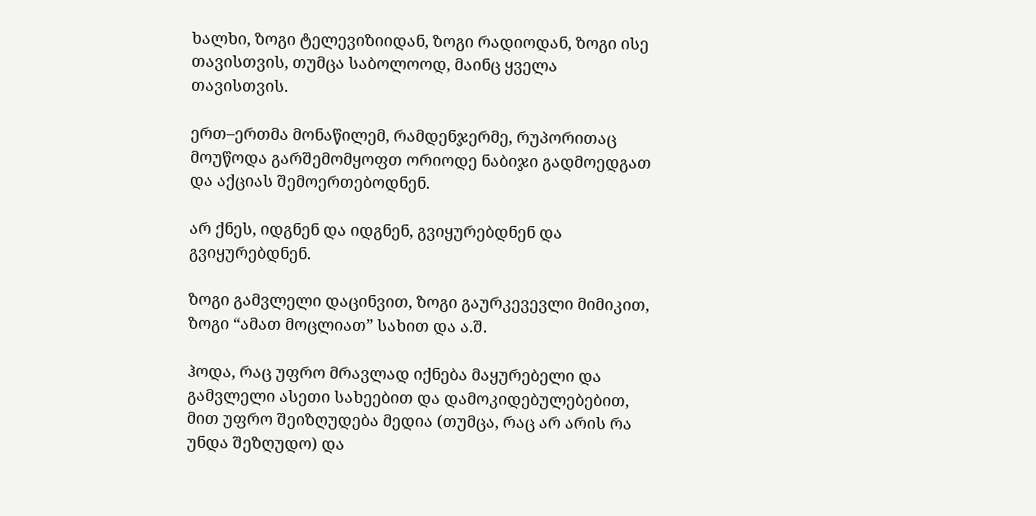ხალხი, ზოგი ტელევიზიიდან, ზოგი რადიოდან, ზოგი ისე თავისთვის, თუმცა საბოლოოდ, მაინც ყველა თავისთვის.

ერთ–ერთმა მონაწილემ, რამდენჯერმე, რუპორითაც მოუწოდა გარშემომყოფთ ორიოდე ნაბიჯი გადმოედგათ და აქციას შემოერთებოდნენ.

არ ქნეს, იდგნენ და იდგნენ, გვიყურებდნენ და გვიყურებდნენ.

ზოგი გამვლელი დაცინვით, ზოგი გაურკევევლი მიმიკით, ზოგი “ამათ მოცლიათ” სახით და ა.შ.

ჰოდა, რაც უფრო მრავლად იქნება მაყურებელი და გამვლელი ასეთი სახეებით და დამოკიდებულებებით, მით უფრო შეიზღუდება მედია (თუმცა, რაც არ არის რა უნდა შეზღუდო) და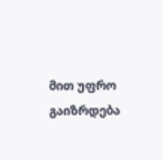მით უფრო გაიზრდება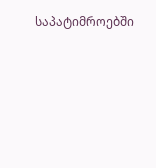საპატიმროებში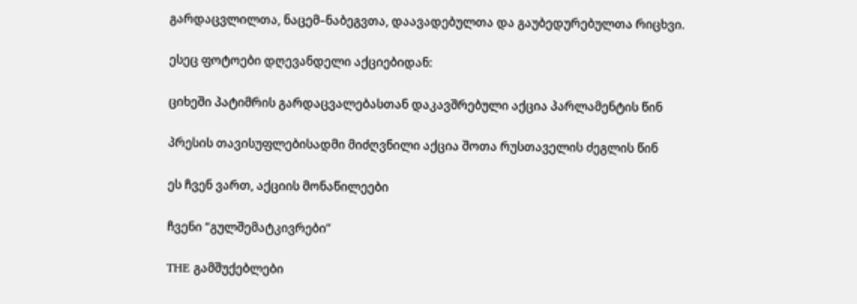გარდაცვლილთა, ნაცემ–ნაბეგვთა, დაავადებულთა და გაუბედურებულთა რიცხვი.

ესეც ფოტოები დღევანდელი აქციებიდან:

ციხეში პატიმრის გარდაცვალებასთან დაკავშრებული აქცია პარლამენტის წინ

პრესის თავისუფლებისადმი მიძღვნილი აქცია შოთა რუსთაველის ძეგლის წინ

ეს ჩვენ ვართ, აქციის მონაწილეები

ჩვენი “გულშემატკივრები”

THE გამშუქებლები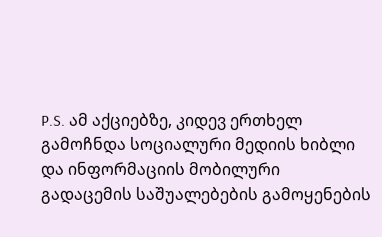P.S. ამ აქციებზე, კიდევ ერთხელ გამოჩნდა სოციალური მედიის ხიბლი და ინფორმაციის მობილური გადაცემის საშუალებების გამოყენების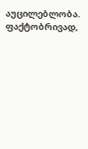აუცილებლობა. ფაქტობრივად,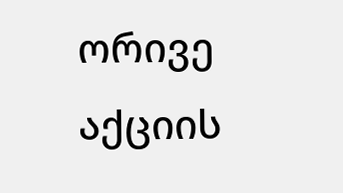ორივე აქციის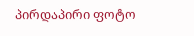პირდაპირი ფოტო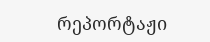რეპორტაჟი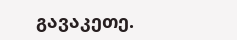გავაკეთე.